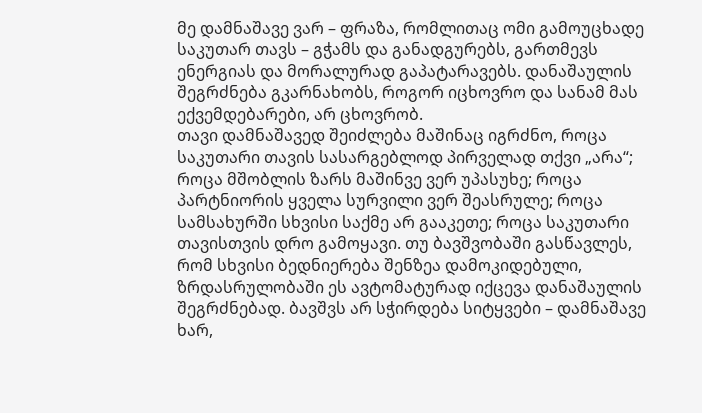მე დამნაშავე ვარ – ფრაზა, რომლითაც ომი გამოუცხადე საკუთარ თავს – გჭამს და განადგურებს, გართმევს ენერგიას და მორალურად გაპატარავებს. დანაშაულის შეგრძნება გკარნახობს, როგორ იცხოვრო და სანამ მას ექვემდებარები, არ ცხოვრობ.
თავი დამნაშავედ შეიძლება მაშინაც იგრძნო, როცა საკუთარი თავის სასარგებლოდ პირველად თქვი „არა“; როცა მშობლის ზარს მაშინვე ვერ უპასუხე; როცა პარტნიორის ყველა სურვილი ვერ შეასრულე; როცა სამსახურში სხვისი საქმე არ გააკეთე; როცა საკუთარი თავისთვის დრო გამოყავი. თუ ბავშვობაში გასწავლეს, რომ სხვისი ბედნიერება შენზეა დამოკიდებული, ზრდასრულობაში ეს ავტომატურად იქცევა დანაშაულის შეგრძნებად. ბავშვს არ სჭირდება სიტყვები – დამნაშავე ხარ,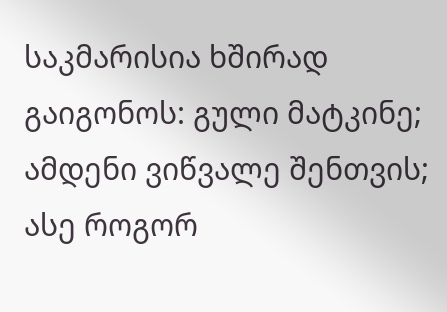საკმარისია ხშირად გაიგონოს: გული მატკინე; ამდენი ვიწვალე შენთვის; ასე როგორ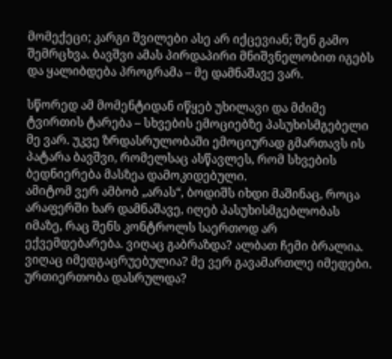მომექეცი; კარგი შვილები ასე არ იქცევიან; შენ გამო შემრცხვა. ბავშვი ამას პირდაპირი მნიშვნელობით იგებს და ყალიბდება პროგრამა – მე დამნაშავე ვარ.

სწორედ ამ მომენტიდან იწყებ უხილავი და მძიმე ტვირთის ტარება – სხვების ემოციებზე პასუხისმგებელი მე ვარ. უკვე ზრდასრულობაში ემოციურად გმართავს ის პატარა ბავშვი, რომელსაც ასწავლეს, რომ სხვების ბედნიერება მასზეა დამოკიდებული.
ამიტომ ვერ ამბობ „არას“, ბოდიშს იხდი მაშინაც, როცა არაფერში ხარ დამნაშავე, იღებ პასუხისმგებლობას იმაზე, რაც შენს კონტროლს საერთოდ არ ექვემდებარება. ვიღაც გაბრაზდა? ალბათ ჩემი ბრალია. ვიღაც იმედგაცრუებულია? მე ვერ გავამართლე იმედები. ურთიერთობა დასრულდა?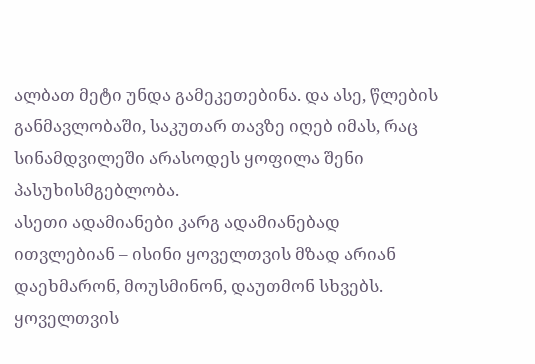ალბათ მეტი უნდა გამეკეთებინა. და ასე, წლების განმავლობაში, საკუთარ თავზე იღებ იმას, რაც სინამდვილეში არასოდეს ყოფილა შენი პასუხისმგებლობა.
ასეთი ადამიანები კარგ ადამიანებად ითვლებიან – ისინი ყოველთვის მზად არიან დაეხმარონ, მოუსმინონ, დაუთმონ სხვებს. ყოველთვის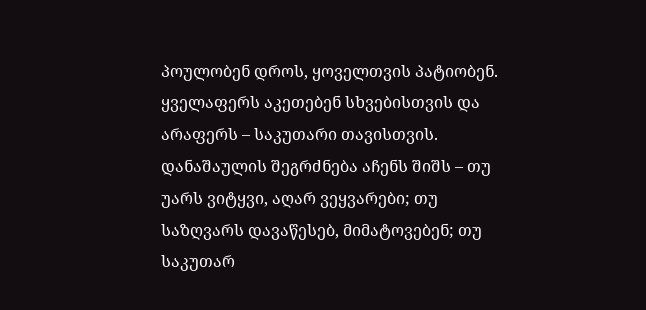პოულობენ დროს, ყოველთვის პატიობენ. ყველაფერს აკეთებენ სხვებისთვის და არაფერს – საკუთარი თავისთვის.
დანაშაულის შეგრძნება აჩენს შიშს – თუ უარს ვიტყვი, აღარ ვეყვარები; თუ საზღვარს დავაწესებ, მიმატოვებენ; თუ საკუთარ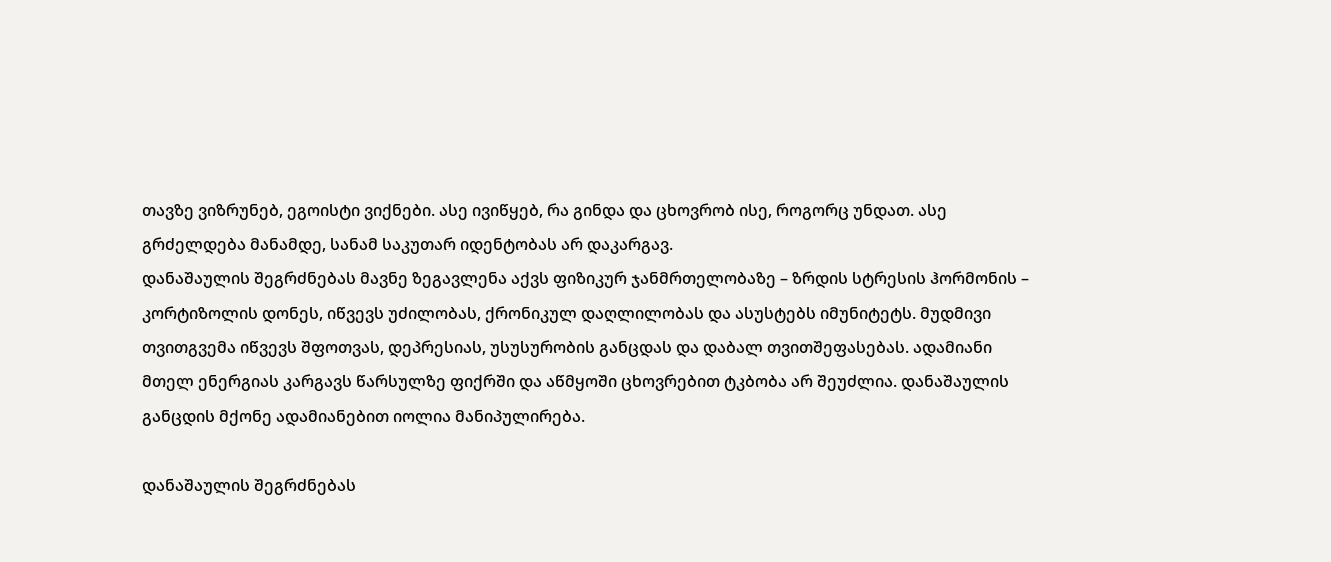თავზე ვიზრუნებ, ეგოისტი ვიქნები. ასე ივიწყებ, რა გინდა და ცხოვრობ ისე, როგორც უნდათ. ასე გრძელდება მანამდე, სანამ საკუთარ იდენტობას არ დაკარგავ.
დანაშაულის შეგრძნებას მავნე ზეგავლენა აქვს ფიზიკურ ჯანმრთელობაზე – ზრდის სტრესის ჰორმონის – კორტიზოლის დონეს, იწვევს უძილობას, ქრონიკულ დაღლილობას და ასუსტებს იმუნიტეტს. მუდმივი თვითგვემა იწვევს შფოთვას, დეპრესიას, უსუსურობის განცდას და დაბალ თვითშეფასებას. ადამიანი მთელ ენერგიას კარგავს წარსულზე ფიქრში და აწმყოში ცხოვრებით ტკბობა არ შეუძლია. დანაშაულის განცდის მქონე ადამიანებით იოლია მანიპულირება.

დანაშაულის შეგრძნებას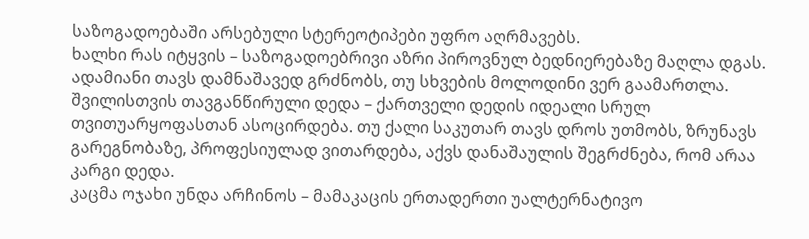საზოგადოებაში არსებული სტერეოტიპები უფრო აღრმავებს.
ხალხი რას იტყვის – საზოგადოებრივი აზრი პიროვნულ ბედნიერებაზე მაღლა დგას. ადამიანი თავს დამნაშავედ გრძნობს, თუ სხვების მოლოდინი ვერ გაამართლა.
შვილისთვის თავგანწირული დედა – ქართველი დედის იდეალი სრულ თვითუარყოფასთან ასოცირდება. თუ ქალი საკუთარ თავს დროს უთმობს, ზრუნავს გარეგნობაზე, პროფესიულად ვითარდება, აქვს დანაშაულის შეგრძნება, რომ არაა კარგი დედა.
კაცმა ოჯახი უნდა არჩინოს – მამაკაცის ერთადერთი უალტერნატივო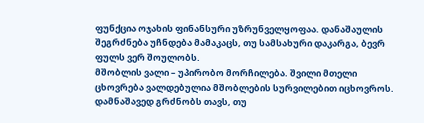ფუნქცია ოჯახის ფინანსური უზრუნველყოფაა. დანაშაულის შეგრძნება უჩნდება მამაკაცს, თუ სამსახური დაკარგა, ბევრ ფულს ვერ შოულობს.
მშობლის ვალი – უპირობო მორჩილება. შვილი მთელი ცხოვრება ვალდებულია მშობლების სურვილებით იცხოვროს. დამნაშავედ გრძნობს თავს, თუ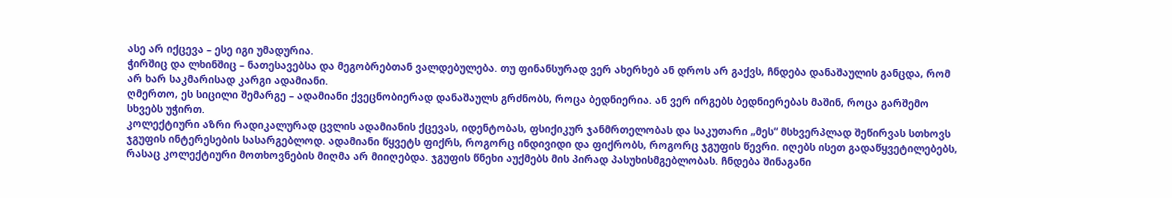ასე არ იქცევა – ესე იგი უმადურია.
ჭირშიც და ლხინშიც – ნათესავებსა და მეგობრებთან ვალდებულება. თუ ფინანსურად ვერ ახერხებ ან დროს არ გაქვს, ჩნდება დანაშაულის განცდა, რომ არ ხარ საკმარისად კარგი ადამიანი.
ღმერთო, ეს სიცილი შემარგე – ადამიანი ქვეცნობიერად დანაშაულს გრძნობს, როცა ბედნიერია. ან ვერ ირგებს ბედნიერებას მაშინ, როცა გარშემო სხვებს უჭირთ.
კოლექტიური აზრი რადიკალურად ცვლის ადამიანის ქცევას, იდენტობას, ფსიქიკურ ჯანმრთელობას და საკუთარი „მეს“ მსხვერპლად შეწირვას სთხოვს ჯგუფის ინტერესების სასარგებლოდ. ადამიანი წყვეტს ფიქრს, როგორც ინდივიდი და ფიქრობს, როგორც ჯგუფის წევრი. იღებს ისეთ გადაწყვეტილებებს, რასაც კოლექტიური მოთხოვნების მიღმა არ მიიღებდა. ჯგუფის წნეხი აუქმებს მის პირად პასუხისმგებლობას. ჩნდება შინაგანი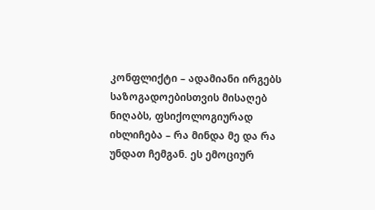კონფლიქტი – ადამიანი ირგებს საზოგადოებისთვის მისაღებ ნიღაბს, ფსიქოლოგიურად იხლიჩება – რა მინდა მე და რა უნდათ ჩემგან. ეს ემოციურ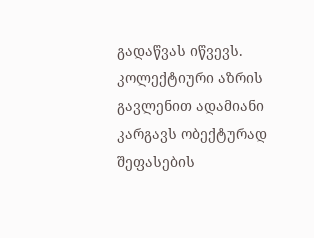გადაწვას იწვევს. კოლექტიური აზრის გავლენით ადამიანი კარგავს ობექტურად შეფასების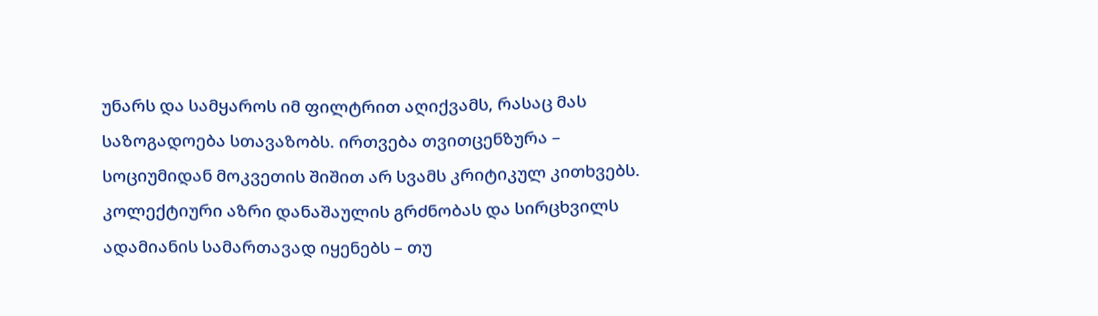უნარს და სამყაროს იმ ფილტრით აღიქვამს, რასაც მას საზოგადოება სთავაზობს. ირთვება თვითცენზურა – სოციუმიდან მოკვეთის შიშით არ სვამს კრიტიკულ კითხვებს. კოლექტიური აზრი დანაშაულის გრძნობას და სირცხვილს ადამიანის სამართავად იყენებს – თუ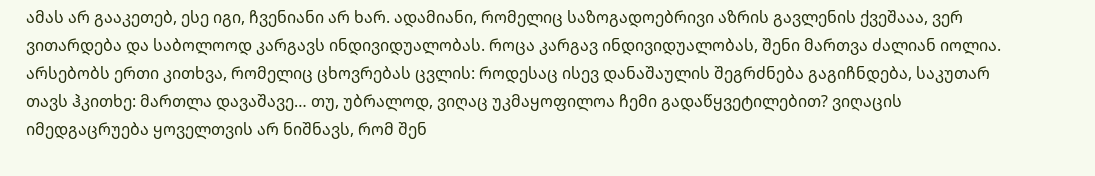ამას არ გააკეთებ, ესე იგი, ჩვენიანი არ ხარ. ადამიანი, რომელიც საზოგადოებრივი აზრის გავლენის ქვეშააა, ვერ ვითარდება და საბოლოოდ კარგავს ინდივიდუალობას. როცა კარგავ ინდივიდუალობას, შენი მართვა ძალიან იოლია.
არსებობს ერთი კითხვა, რომელიც ცხოვრებას ცვლის: როდესაც ისევ დანაშაულის შეგრძნება გაგიჩნდება, საკუთარ თავს ჰკითხე: მართლა დავაშავე… თუ, უბრალოდ, ვიღაც უკმაყოფილოა ჩემი გადაწყვეტილებით? ვიღაცის იმედგაცრუება ყოველთვის არ ნიშნავს, რომ შენ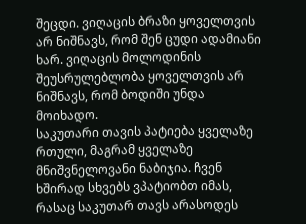შეცდი. ვიღაცის ბრაზი ყოველთვის არ ნიშნავს, რომ შენ ცუდი ადამიანი ხარ. ვიღაცის მოლოდინის შეუსრულებლობა ყოველთვის არ ნიშნავს, რომ ბოდიში უნდა მოიხადო.
საკუთარი თავის პატიება ყველაზე რთული, მაგრამ ყველაზე მნიშვნელოვანი ნაბიჯია. ჩვენ ხშირად სხვებს ვპატიობთ იმას, რასაც საკუთარ თავს არასოდეს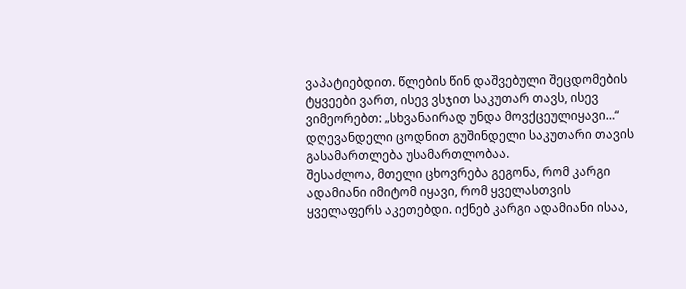ვაპატიებდით. წლების წინ დაშვებული შეცდომების ტყვეები ვართ, ისევ ვსჯით საკუთარ თავს, ისევ ვიმეორებთ: „სხვანაირად უნდა მოვქცეულიყავი…“ დღევანდელი ცოდნით გუშინდელი საკუთარი თავის გასამართლება უსამართლობაა.
შესაძლოა, მთელი ცხოვრება გეგონა, რომ კარგი ადამიანი იმიტომ იყავი, რომ ყველასთვის ყველაფერს აკეთებდი. იქნებ კარგი ადამიანი ისაა,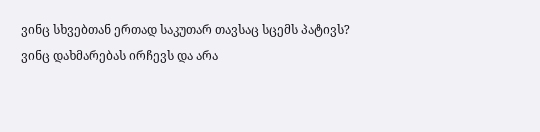ვინც სხვებთან ერთად საკუთარ თავსაც სცემს პატივს? ვინც დახმარებას ირჩევს და არა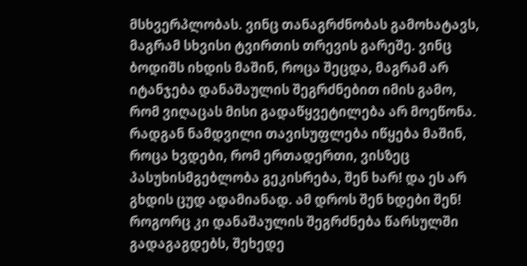მსხვერპლობას. ვინც თანაგრძნობას გამოხატავს, მაგრამ სხვისი ტვირთის თრევის გარეშე. ვინც ბოდიშს იხდის მაშინ, როცა შეცდა, მაგრამ არ იტანჯება დანაშაულის შეგრძნებით იმის გამო, რომ ვიღაცას მისი გადაწყვეტილება არ მოეწონა. რადგან ნამდვილი თავისუფლება იწყება მაშინ, როცა ხვდები, რომ ერთადერთი, ვისზეც პასუხისმგებლობა გეკისრება, შენ ხარ! და ეს არ გხდის ცუდ ადამიანად. ამ დროს შენ ხდები შენ!
როგორც კი დანაშაულის შეგრძნება წარსულში გადაგაგდებს, შეხედე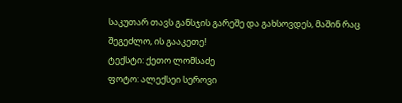საკუთარ თავს განსჯის გარეშე და გახსოვდეს, მაშინ რაც შეგეძლო, ის გააკეთე!
ტექსტი: ქეთო ლომსაძე
ფოტო: ალექსეი სეროვი